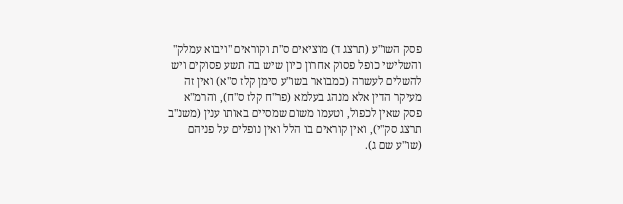פסק השו"ע (תרצג ד) מוציאים ס"ת וקוראים "ויבוא עמלק" והשלישי כופל פסוק אחרון כיון שיש בה תשע פסוקים ויש להשלים לעשרה (כמבואר בשו"ע סימן קלז ס"א) ואין זה מעיקר הדין אלא מנהג בעלמא (פר"ח קלז ס"ח), והרמ"א פסק שאין לכפול, וטעמו משום שמסיים באותו ענין (משנ"ב תרצג סק"י), ואין קוראים בו הלל ואין נופלים על פניהם (שו"ע שם ג).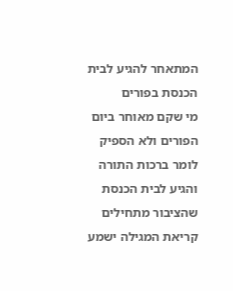המתאחר להגיע לבית הכנסת בפורים
מי שקם מאוחר ביום הפורים ולא הספיק לומר ברכות התורה והגיע לבית הכנסת שהציבור מתחילים קריאת המגילה ישמע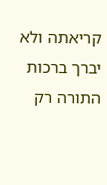קריאתה ולא יברך ברכות התורה רק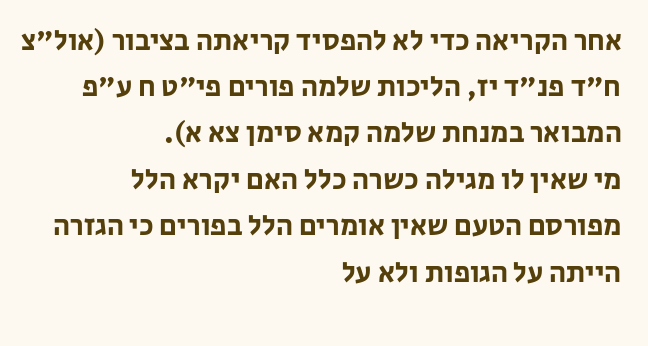אחר הקריאה כדי לא להפסיד קריאתה בציבור (אול"צ ח"ד פנ"ד יז, הליכות שלמה פורים פי"ט ח ע"פ המבואר במנחת שלמה קמא סימן צא א).
מי שאין לו מגילה כשרה כלל האם יקרא הלל
מפורסם הטעם שאין אומרים הלל בפורים כי הגזרה הייתה על הגופות ולא על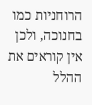הרוחניות כמו בחנוכה, ולכן אין קוראים את ההלל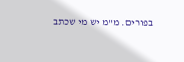בפורים. מ"מ יש מי שכתב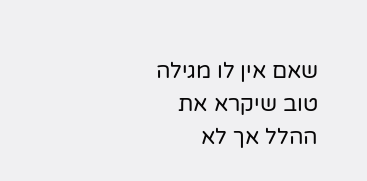שאם אין לו מגילה טוב שיקרא את ההלל אך לא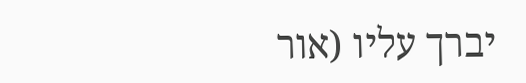יברך עליו (אור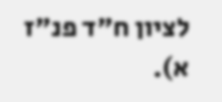לציון ח"ד פנ"ז א).